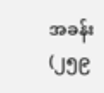အခန်း (၂၅၉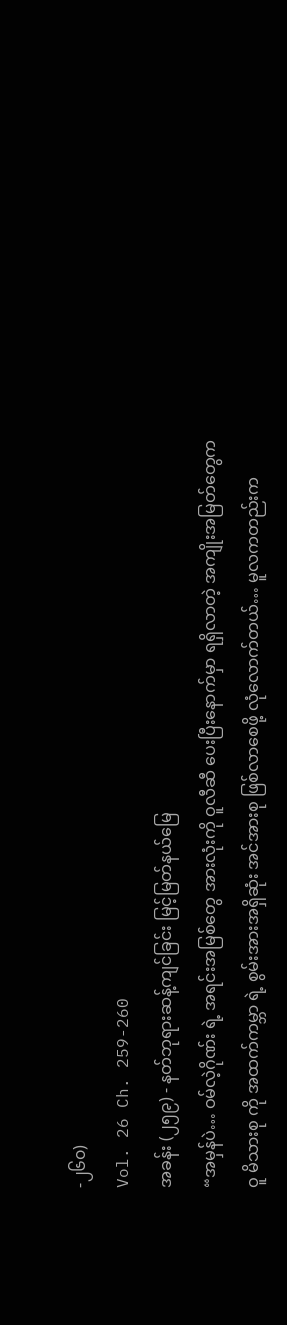-၂၆၀)
Vol. 26 Ch. 259-260
အခန်း (၂၅၉) - နတ်ဘုရားဆန့်ကျင်ခြင်း မြင့်မြတ်နယ်မြေ
“အမှန်ပဲ… ဝမ်လဲ့ဂိုဏ်း ရဲ့ အရင်းအမြစ်တွေ အားလုံးကို ဝူလီဆီ ပေးပြီးနောက်မှာ ရရှိလာတဲ့ အကျိုးအမြတ်တွေက ဝူ မိသားစု ကို အထက်ကမ္ဘာ ရဲ့ စွမ်းအားအရှိဆုံး အင်အားစု ဖြစ်လာစေဖို့ လုံလောက်တယ်… မူလကတည်းက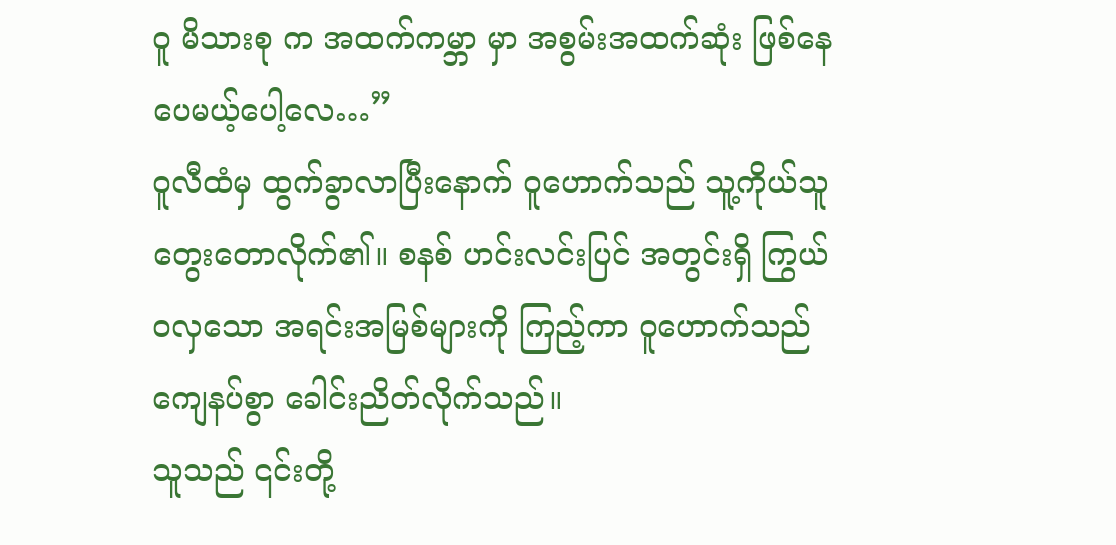ဝူ မိသားစု က အထက်ကမ္ဘာ မှာ အစွမ်းအထက်ဆုံး ဖြစ်နေပေမယ့်ပေါ့လေ…”
ဝူလီထံမှ ထွက်ခွာလာပြီးနောက် ဝူဟောက်သည် သူ့ကိုယ်သူ တွေးတောလိုက်၏။ စနစ် ဟင်းလင်းပြင် အတွင်းရှိ ကြွယ်ဝလှသော အရင်းအမြစ်များကို ကြည့်ကာ ဝူဟောက်သည် ကျေနပ်စွာ ခေါင်းညိတ်လိုက်သည်။
သူသည် ၎င်းတို့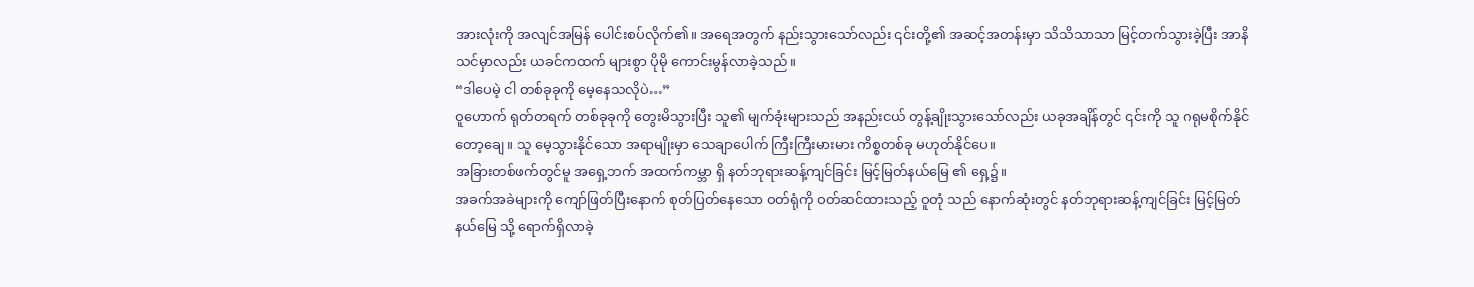အားလုံးကို အလျင်အမြန် ပေါင်းစပ်လိုက်၏။ အရေအတွက် နည်းသွားသော်လည်း ၎င်းတို့၏ အဆင့်အတန်းမှာ သိသိသာသာ မြင့်တက်သွားခဲ့ပြီး အာနိသင်မှာလည်း ယခင်ကထက် များစွာ ပိုမို ကောင်းမွန်လာခဲ့သည်။
“ဒါပေမဲ့ ငါ တစ်ခုခုကို မေ့နေသလိုပဲ…”
ဝူဟောက် ရုတ်တရက် တစ်ခုခုကို တွေးမိသွားပြီး သူ၏ မျက်ခုံးများသည် အနည်းငယ် တွန့်ချိုးသွားသော်လည်း ယခုအချိန်တွင် ၎င်းကို သူ ဂရုမစိုက်နိုင်တော့ချေ။ သူ မေ့သွားနိုင်သော အရာမျိုးမှာ သေချာပေါက် ကြီးကြီးမားမား ကိစ္စတစ်ခု မဟုတ်နိုင်ပေ။
အခြားတစ်ဖက်တွင်မူ အရှေ့ဘက် အထက်ကမ္ဘာ ရှိ နတ်ဘုရားဆန့်ကျင်ခြင်း မြင့်မြတ်နယ်မြေ ၏ ရှေ့၌။
အခက်အခဲများကို ကျော်ဖြတ်ပြီးနောက် စုတ်ပြတ်နေသော ဝတ်ရုံကို ဝတ်ဆင်ထားသည့် ဝူတုံ သည် နောက်ဆုံးတွင် နတ်ဘုရားဆန့်ကျင်ခြင်း မြင့်မြတ်နယ်မြေ သို့ ရောက်ရှိလာခဲ့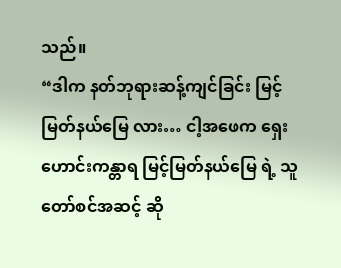သည်။
“ဒါက နတ်ဘုရားဆန့်ကျင်ခြင်း မြင့်မြတ်နယ်မြေ လား… ငါ့အဖေက ရှေးဟောင်းကန္တာရ မြင့်မြတ်နယ်မြေ ရဲ့ သူတော်စင်အဆင့် ဆို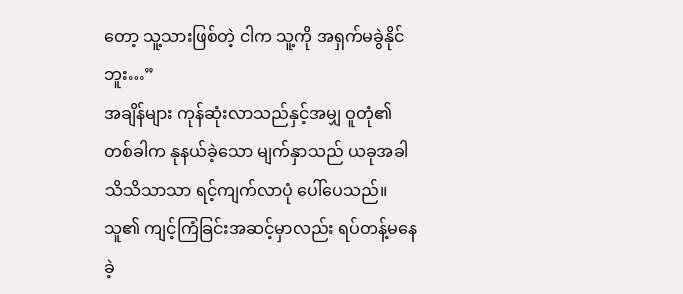တော့ သူ့သားဖြစ်တဲ့ ငါက သူ့ကို အရှက်မခွဲနိုင်ဘူး…”
အချိန်များ ကုန်ဆုံးလာသည်နှင့်အမျှ ဝူတုံ၏ တစ်ခါက နုနယ်ခဲ့သော မျက်နှာသည် ယခုအခါ သိသိသာသာ ရင့်ကျက်လာပုံ ပေါ်ပေသည်။
သူ၏ ကျင့်ကြံခြင်းအဆင့်မှာလည်း ရပ်တန့်မနေခဲ့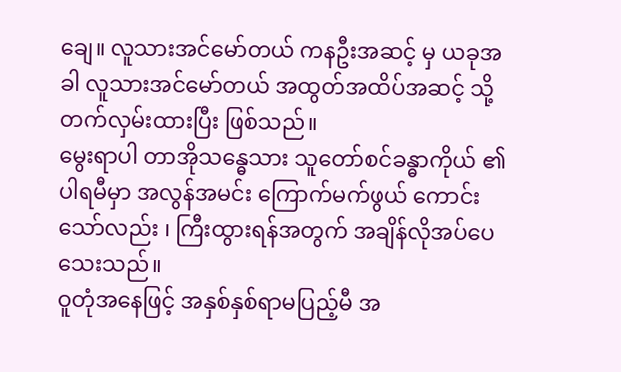ချေ။ လူသားအင်မော်တယ် ကနဦးအဆင့် မှ ယခုအခါ လူသားအင်မော်တယ် အထွတ်အထိပ်အဆင့် သို့ တက်လှမ်းထားပြီး ဖြစ်သည်။
မွေးရာပါ တာအိုသန္ဓေသား သူတော်စင်ခန္ဓာကိုယ် ၏ ပါရမီမှာ အလွန်အမင်း ကြောက်မက်ဖွယ် ကောင်းသော်လည်း ၊ ကြီးထွားရန်အတွက် အချိန်လိုအပ်ပေသေးသည်။
ဝူတုံအနေဖြင့် အနှစ်နှစ်ရာမပြည့်မီ အ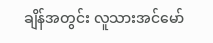ချိန်အတွင်း လူသားအင်မော်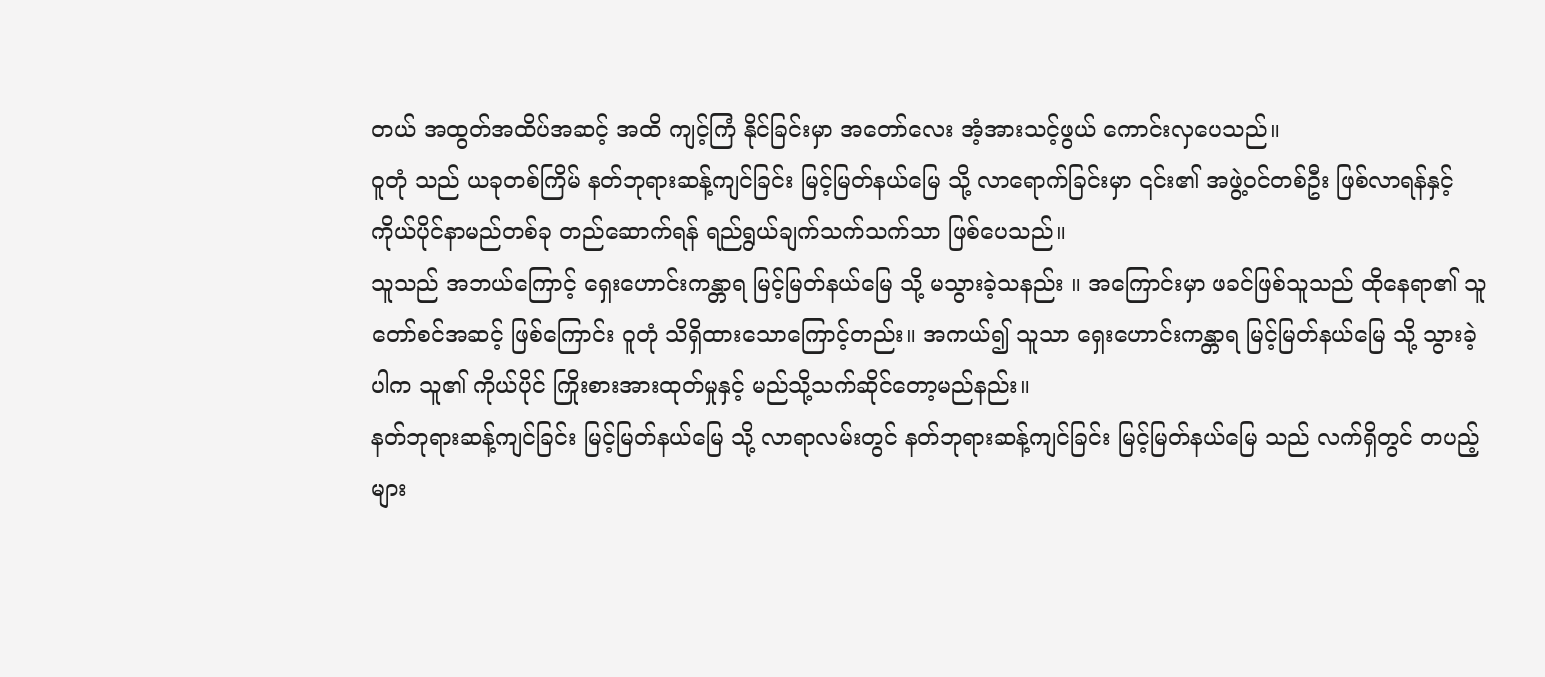တယ် အထွတ်အထိပ်အဆင့် အထိ ကျင့်ကြံ နိုင်ခြင်းမှာ အတော်လေး အံ့အားသင့်ဖွယ် ကောင်းလှပေသည်။
ဝူတုံ သည် ယခုတစ်ကြိမ် နတ်ဘုရားဆန့်ကျင်ခြင်း မြင့်မြတ်နယ်မြေ သို့ လာရောက်ခြင်းမှာ ၎င်း၏ အဖွဲ့ဝင်တစ်ဦး ဖြစ်လာရန်နှင့် ကိုယ်ပိုင်နာမည်တစ်ခု တည်ဆောက်ရန် ရည်ရွယ်ချက်သက်သက်သာ ဖြစ်ပေသည်။
သူသည် အဘယ်ကြောင့် ရှေးဟောင်းကန္တာရ မြင့်မြတ်နယ်မြေ သို့ မသွားခဲ့သနည်း ။ အကြောင်းမှာ ဖခင်ဖြစ်သူသည် ထိုနေရာ၏ သူတော်စင်အဆင့် ဖြစ်ကြောင်း ဝူတုံ သိရှိထားသောကြောင့်တည်း။ အကယ်၍ သူသာ ရှေးဟောင်းကန္တာရ မြင့်မြတ်နယ်မြေ သို့ သွားခဲ့ပါက သူ၏ ကိုယ်ပိုင် ကြိုးစားအားထုတ်မှုနှင့် မည်သို့သက်ဆိုင်တော့မည်နည်း။
နတ်ဘုရားဆန့်ကျင်ခြင်း မြင့်မြတ်နယ်မြေ သို့ လာရာလမ်းတွင် နတ်ဘုရားဆန့်ကျင်ခြင်း မြင့်မြတ်နယ်မြေ သည် လက်ရှိတွင် တပည့်များ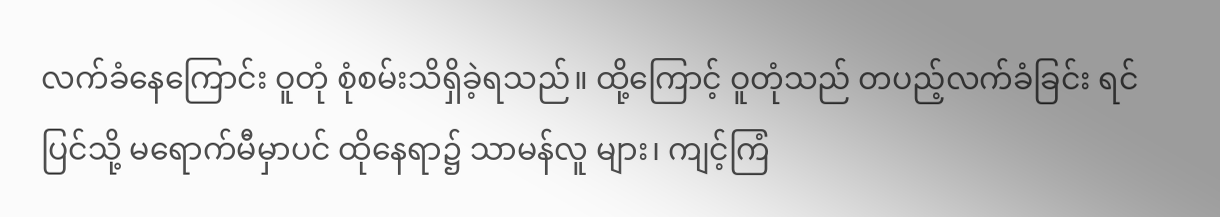လက်ခံနေကြောင်း ဝူတုံ စုံစမ်းသိရှိခဲ့ရသည်။ ထို့ကြောင့် ဝူတုံသည် တပည့်လက်ခံခြင်း ရင်ပြင်သို့ မရောက်မီမှာပင် ထိုနေရာ၌ သာမန်လူ များ၊ ကျင့်ကြံ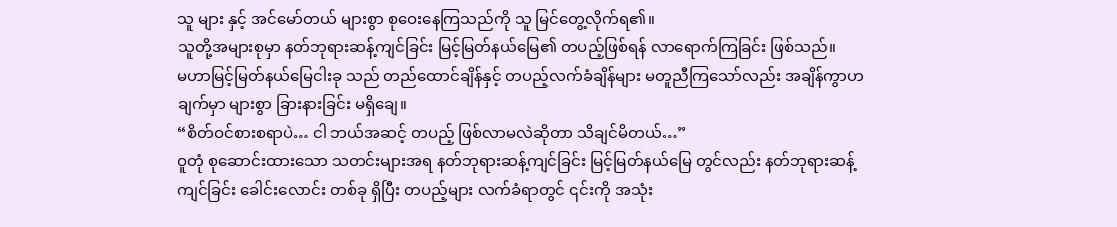သူ များ နှင့် အင်မော်တယ် များစွာ စုဝေးနေကြသည်ကို သူ မြင်တွေ့လိုက်ရ၏။
သူတို့အများစုမှာ နတ်ဘုရားဆန့်ကျင်ခြင်း မြင့်မြတ်နယ်မြေ၏ တပည့်ဖြစ်ရန် လာရောက်ကြခြင်း ဖြစ်သည်။
မဟာမြင့်မြတ်နယ်မြေငါးခု သည် တည်ထောင်ချိန်နှင့် တပည့်လက်ခံချိန်များ မတူညီကြသော်လည်း အချိန်ကွာဟချက်မှာ များစွာ ခြားနားခြင်း မရှိချေ။
“စိတ်ဝင်စားစရာပဲ… ငါ ဘယ်အဆင့် တပည့် ဖြစ်လာမလဲဆိုတာ သိချင်မိတယ်…”
ဝူတုံ စုဆောင်းထားသော သတင်းများအရ နတ်ဘုရားဆန့်ကျင်ခြင်း မြင့်မြတ်နယ်မြေ တွင်လည်း နတ်ဘုရားဆန့်ကျင်ခြင်း ခေါင်းလောင်း တစ်ခု ရှိပြီး တပည့်များ လက်ခံရာတွင် ၎င်းကို အသုံး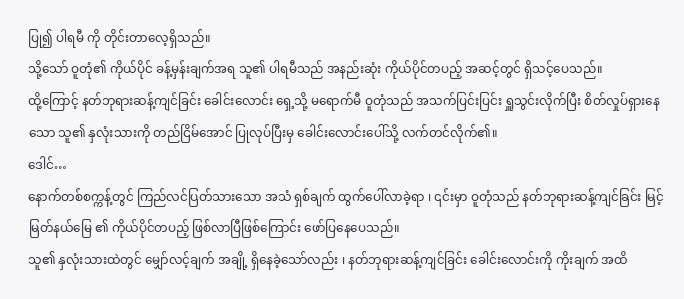ပြု၍ ပါရမီ ကို တိုင်းတာလေ့ရှိသည်။
သို့သော် ဝူတုံ၏ ကိုယ်ပိုင် ခန့်မှန်းချက်အရ သူ၏ ပါရမီသည် အနည်းဆုံး ကိုယ်ပိုင်တပည့် အဆင့်တွင် ရှိသင့်ပေသည်။
ထို့ကြောင့် နတ်ဘုရားဆန့်ကျင်ခြင်း ခေါင်းလောင်း ရှေ့သို့ မရောက်မီ ဝူတုံသည် အသက်ပြင်းပြင်း ရှူသွင်းလိုက်ပြီး စိတ်လှုပ်ရှားနေသော သူ၏ နှလုံးသားကို တည်ငြိမ်အောင် ပြုလုပ်ပြီးမှ ခေါင်းလောင်းပေါ်သို့ လက်တင်လိုက်၏။
ဒေါင်…
နောက်တစ်စက္ကန့်တွင် ကြည်လင်ပြတ်သားသော အသံ ရှစ်ချက် ထွက်ပေါ်လာခဲ့ရာ ၊ ၎င်းမှာ ဝူတုံသည် နတ်ဘုရားဆန့်ကျင်ခြင်း မြင့်မြတ်နယ်မြေ ၏ ကိုယ်ပိုင်တပည့် ဖြစ်လာပြီဖြစ်ကြောင်း ဖော်ပြနေပေသည်။
သူ၏ နှလုံးသားထဲတွင် မျှော်လင့်ချက် အချို့ ရှိနေခဲ့သော်လည်း ၊ နတ်ဘုရားဆန့်ကျင်ခြင်း ခေါင်းလောင်းကို ကိုးချက် အထိ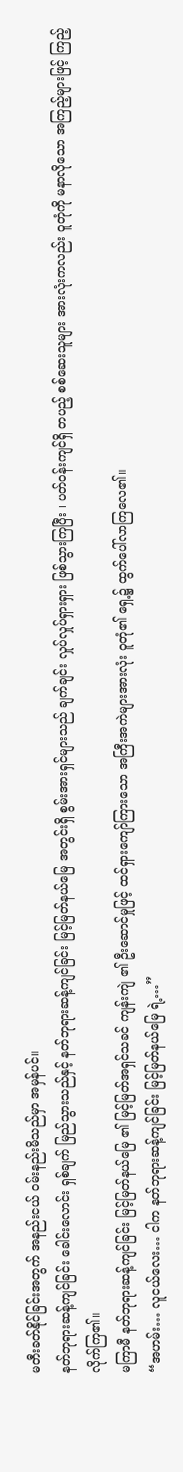မတီးခတ်နိုင်ခြင်းအတွက် အနည်းငယ် ဝမ်းနည်းမိသည်မှာ အမှန်ပင်။
နတ်ဘုရားဆန့်ကျင်ခြင်း ခေါင်းလောင်း ရှစ်ချက် မြည်သွားသည်နှင့် နတ်ဘုရားဆန့်ကျင်ခြင်း မြင့်မြတ်နယ်မြေ အတွင်းရှိ စွမ်းအားရှင်များသည် ချက်ချင်း လှုပ်လှုပ်ရှားရှား ဖြစ်သွားကြပြီး ၊ ပတ်ဝန်းကျင်ရှိ တပည့် စစ်ဆေးသူများ အားလုံးကလည်း ဝူတုံကို မနာလိုသော အကြည့်များဖြင့် ကြည့်လိုက်ကြ၏။
မကြာမီ နတ်ဘုရားဆန့်ကျင်ခြင်း မြင့်မြတ်နယ်မြေ ၏ မြင့်မြတ်အရှင်သခင် ကျန်းကျဲ ၏ ဦးဆောင်မှုဖြင့် ထင်ရှားကျော်ကြားသော အကြီးအကဲများအားလုံး ဝူတုံ၏ ရှေ့၌ ထွက်ပေါ်လာကြလေ၏။
“အဟမ်း… လူငယ်လေး… ငါက နတ်ဘုရားဆန့်ကျင်ခြင်း မြင့်မြတ်နယ်မြေ ရဲ့…”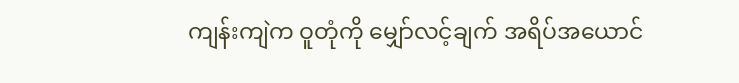ကျန်းကျဲက ဝူတုံကို မျှော်လင့်ချက် အရိပ်အယောင်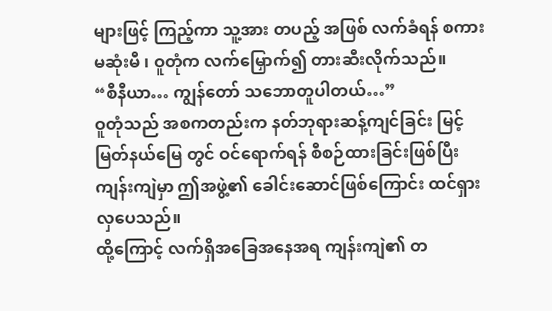များဖြင့် ကြည့်ကာ သူ့အား တပည့် အဖြစ် လက်ခံရန် စကားမဆုံးမီ ၊ ဝူတုံက လက်မြှောက်၍ တားဆီးလိုက်သည်။
“စီနီယာ… ကျွန်တော် သဘောတူပါတယ်…”
ဝူတုံသည် အစကတည်းက နတ်ဘုရားဆန့်ကျင်ခြင်း မြင့်မြတ်နယ်မြေ တွင် ဝင်ရောက်ရန် စီစဉ်ထားခြင်းဖြစ်ပြီး ကျန်းကျဲမှာ ဤအဖွဲ့၏ ခေါင်းဆောင်ဖြစ်ကြောင်း ထင်ရှားလှပေသည်။
ထို့ကြောင့် လက်ရှိအခြေအနေအရ ကျန်းကျဲ၏ တ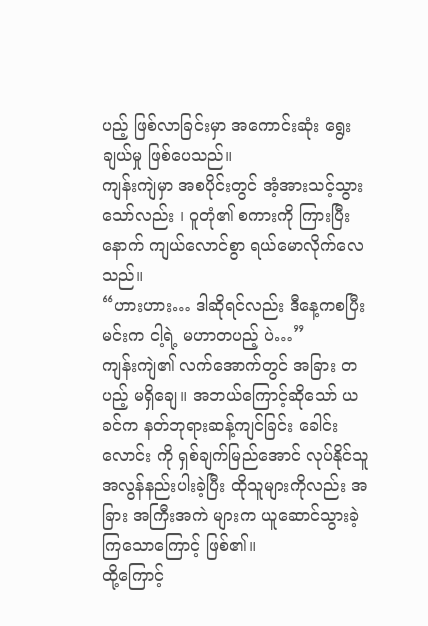ပည့် ဖြစ်လာခြင်းမှာ အကောင်းဆုံး ရွေးချယ်မှု ဖြစ်ပေသည်။
ကျန်းကျဲမှာ အစပိုင်းတွင် အံ့အားသင့်သွားသော်လည်း ၊ ဝူတုံ၏ စကားကို ကြားပြီးနောက် ကျယ်လောင်စွာ ရယ်မောလိုက်လေသည်။
“ဟားဟား… ဒါဆိုရင်လည်း ဒီနေ့ကစပြီး မင်းက ငါ့ရဲ့ မဟာတပည့် ပဲ…”
ကျန်းကျဲ၏ လက်အောက်တွင် အခြား တပည့် မရှိချေ။ အဘယ်ကြောင့်ဆိုသော် ယခင်က နတ်ဘုရားဆန့်ကျင်ခြင်း ခေါင်းလောင်း ကို ရှစ်ချက်မြည်အောင် လုပ်နိုင်သူ အလွန်နည်းပါးခဲ့ပြီး ထိုသူများကိုလည်း အခြား အကြီးအကဲ များက ယူဆောင်သွားခဲ့ကြသောကြောင့် ဖြစ်၏။
ထို့ကြောင့်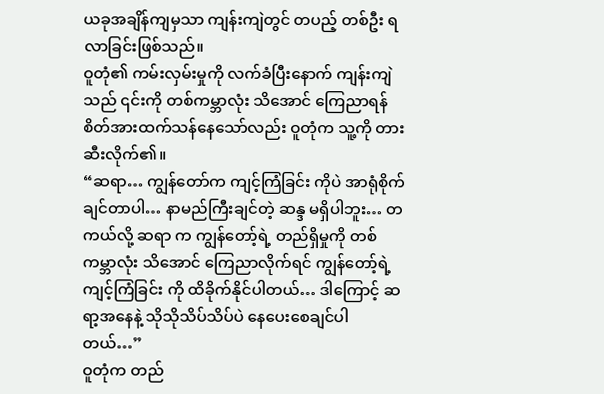ယခုအချိန်ကျမှသာ ကျန်းကျဲတွင် တပည့် တစ်ဦး ရလာခြင်းဖြစ်သည်။
ဝူတုံ၏ ကမ်းလှမ်းမှုကို လက်ခံပြီးနောက် ကျန်းကျဲသည် ၎င်းကို တစ်ကမ္ဘာလုံး သိအောင် ကြေညာရန် စိတ်အားထက်သန်နေသော်လည်း ဝူတုံက သူ့ကို တားဆီးလိုက်၏။
“ဆရာ… ကျွန်တော်က ကျင့်ကြံခြင်း ကိုပဲ အာရုံစိုက်ချင်တာပါ… နာမည်ကြီးချင်တဲ့ ဆန္ဒ မရှိပါဘူး… တကယ်လို့ ဆရာ က ကျွန်တော့်ရဲ့ တည်ရှိမှုကို တစ်ကမ္ဘာလုံး သိအောင် ကြေညာလိုက်ရင် ကျွန်တော့်ရဲ့ ကျင့်ကြံခြင်း ကို ထိခိုက်နိုင်ပါတယ်… ဒါကြောင့် ဆရာ့အနေနဲ့ သိုသိုသိပ်သိပ်ပဲ နေပေးစေချင်ပါတယ်…”
ဝူတုံက တည်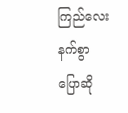ကြည်လေးနက်စွာ ပြောဆို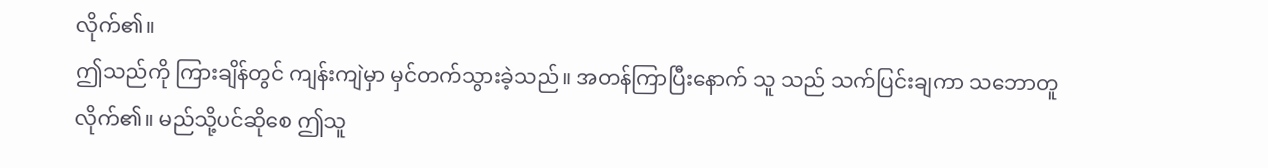လိုက်၏။
ဤသည်ကို ကြားချိန်တွင် ကျန်းကျဲမှာ မှင်တက်သွားခဲ့သည်။ အတန်ကြာပြီးနောက် သူ သည် သက်ပြင်းချကာ သဘောတူလိုက်၏။ မည်သို့ပင်ဆိုစေ ဤသူ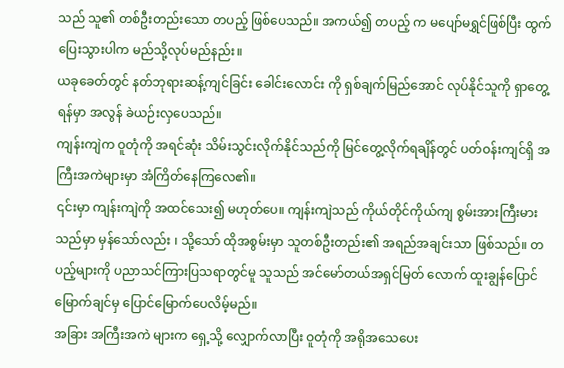သည် သူ၏ တစ်ဦးတည်းသော တပည့် ဖြစ်ပေသည်။ အကယ်၍ တပည့် က မပျော်မရွှင်ဖြစ်ပြီး ထွက်ပြေးသွားပါက မည်သို့လုပ်မည်နည်း။
ယခုခေတ်တွင် နတ်ဘုရားဆန့်ကျင်ခြင်း ခေါင်းလောင်း ကို ရှစ်ချက်မြည်အောင် လုပ်နိုင်သူကို ရှာတွေ့ရန်မှာ အလွန် ခဲယဉ်းလှပေသည်။
ကျန်းကျဲက ဝူတုံကို အရင်ဆုံး သိမ်းသွင်းလိုက်နိုင်သည်ကို မြင်တွေ့လိုက်ရချိန်တွင် ပတ်ဝန်းကျင်ရှိ အကြီးအကဲများမှာ အံကြိတ်နေကြလေ၏။
၎င်းမှာ ကျန်းကျဲကို အထင်သေး၍ မဟုတ်ပေ။ ကျန်းကျဲသည် ကိုယ်တိုင်ကိုယ်ကျ စွမ်းအားကြီးမားသည်မှာ မှန်သော်လည်း ၊ သို့သော် ထိုအစွမ်းမှာ သူတစ်ဦးတည်း၏ အရည်အချင်းသာ ဖြစ်သည်။ တပည့်များကို ပညာသင်ကြားပြသရာတွင်မူ သူသည် အင်မော်တယ်အရှင်မြတ် လောက် ထူးချွန်ပြောင်မြောက်ချင်မှ ပြောင်မြောက်ပေလိမ့်မည်။
အခြား အကြီးအကဲ များက ရှေ့သို့ လျှောက်လာပြီး ဝူတုံကို အရိုအသေပေး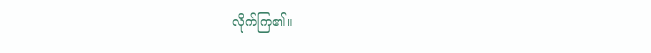လိုက်ကြ၏။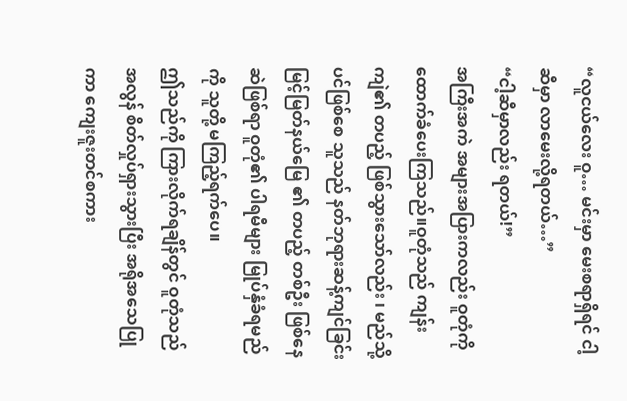“လူငယ်လေး ဝူ… မင်းမှာ မေးစရာရှိရင် ငါ့ဆီမှာ လာမေးလို့ရတယ်…”
“ငါ့ဆီမှာလည်း ရတယ်!”
အကြီးအကဲ အများအပြားကလည်း ဝူတုံကို ထောက်ခံပေးကြသည်။ဝူတုံသည် ကျန်းကျဲ၏ တပည့် ဖြစ်သွားသော်လည်း ၊ မည်သို့ပင်ဖြစ်စေ သူသည် နတ်ဘုရားဆန့်ကျင်ခြင်း မြင့်မြတ်နယ်မြေ ၏ တပည့် တစ်ဦး ဖြစ်နေဆဲဖြစ်ရာ ဝူတုံ၏ ပါရမီများ မြုပ်နှံခံရမည်ကို သူတို့ မကြည့်ရက်ပေ။
ဤသည်ကို ကြားလိုက်ရချိန်တွင် ဝူတုံသည် အလွန် စိတ်လှုပ်ရှားသွားပြီး အရိုအသေပြုကာ ကျေးဇူးတင်စကား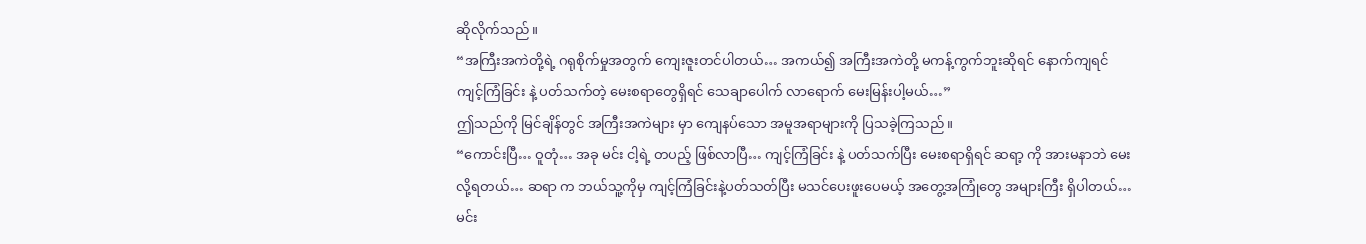ဆိုလိုက်သည်။
“အကြီးအကဲတို့ရဲ့ ဂရုစိုက်မှုအတွက် ကျေးဇူးတင်ပါတယ်… အကယ်၍ အကြီးအကဲတို့ မကန့်ကွက်ဘူးဆိုရင် နောက်ကျရင် ကျင့်ကြံခြင်း နဲ့ ပတ်သက်တဲ့ မေးစရာတွေရှိရင် သေချာပေါက် လာရောက် မေးမြန်းပါ့မယ်…”
ဤသည်ကို မြင်ချိန်တွင် အကြီးအကဲများ မှာ ကျေနပ်သော အမူအရာများကို ပြသခဲ့ကြသည်။
“ကောင်းပြီ… ဝူတုံ… အခု မင်း ငါ့ရဲ့ တပည့် ဖြစ်လာပြီ… ကျင့်ကြံခြင်း နဲ့ ပတ်သက်ပြီး မေးစရာရှိရင် ဆရာ့ ကို အားမနာဘဲ မေးလို့ရတယ်… ဆရာ က ဘယ်သူ့ကိုမှ ကျင့်ကြံခြင်းနဲ့ပတ်သတ်ပြီး မသင်ပေးဖူးပေမယ့် အတွေ့အကြုံတွေ အများကြီး ရှိပါတယ်… မင်း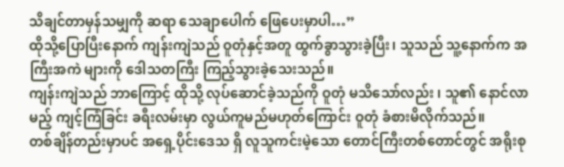သိချင်တာမှန်သမျှကို ဆရာ သေချာပေါက် ဖြေပေးမှာပါ…”
ထိုသို့ပြောပြီးနောက် ကျန်းကျဲသည် ဝူတုံနှင့်အတူ ထွက်ခွာသွားခဲ့ပြီး၊ သူသည် သူ့နောက်က အကြီးအကဲ များကို ဒေါသတကြီး ကြည့်သွားခဲ့သေးသည်။
ကျန်းကျဲသည် ဘာကြောင့် ထိုသို့ လုပ်ဆောင်ခဲ့သည်ကို ဝူတုံ မသိသော်လည်း ၊ သူ၏ နောင်လာမည့် ကျင့်ကြံခြင်း ခရီးလမ်းမှာ လွယ်ကူမည်မဟုတ်ကြောင်း ဝူတုံ ခံစားမိလိုက်သည်။
တစ်ချိန်တည်းမှာပင် အရှေ့ပိုင်းဒေသ ရှိ လူသူကင်းမဲ့သော တောင်ကြီးတစ်တောင်တွင် အရိုးစု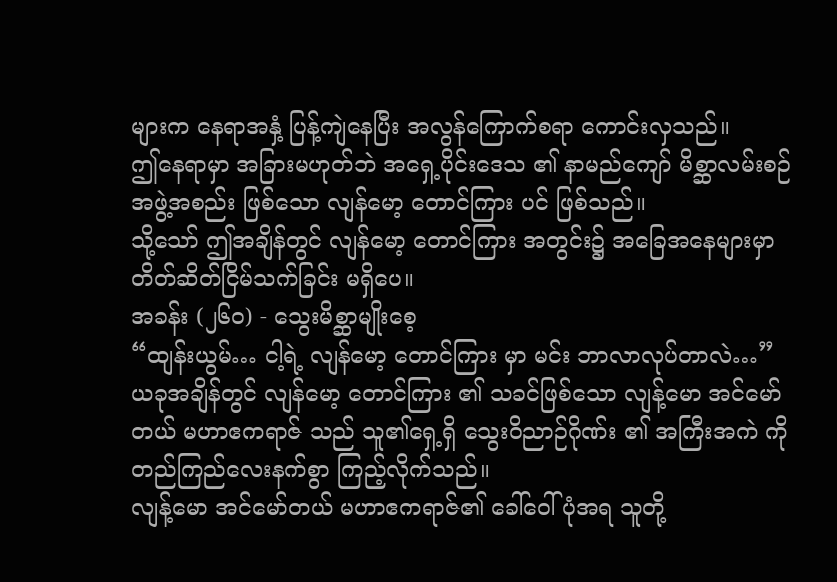များက နေရာအနှံ့ ပြန့်ကျဲနေပြီး အလွန်ကြောက်စရာ ကောင်းလှသည်။
ဤနေရာမှာ အခြားမဟုတ်ဘဲ အရှေ့ပိုင်းဒေသ ၏ နာမည်ကျော် မိစ္ဆာလမ်းစဉ် အဖွဲ့အစည်း ဖြစ်သော လျန်မော့ တောင်ကြား ပင် ဖြစ်သည်။
သို့သော် ဤအချိန်တွင် လျန်မော့ တောင်ကြား အတွင်း၌ အခြေအနေများမှာ တိတ်ဆိတ်ငြိမ်သက်ခြင်း မရှိပေ။
အခန်း (၂၆၀) - သွေးမိစ္ဆာမျိုးစေ့
“ထျန်းယွမ်… ငါ့ရဲ့ လျန်မော့ တောင်ကြား မှာ မင်း ဘာလာလုပ်တာလဲ…”
ယခုအချိန်တွင် လျန်မော့ တောင်ကြား ၏ သခင်ဖြစ်သော လျန့်မော အင်မော်တယ် မဟာဧကရာဇ် သည် သူ၏ရှေ့ရှိ သွေးဝိညာဉ်ဂိုဏ်း ၏ အကြီးအကဲ ကို တည်ကြည်လေးနက်စွာ ကြည့်လိုက်သည်။
လျန့်မော အင်မော်တယ် မဟာဧကရာဇ်၏ ခေါ်ဝေါ်ပုံအရ သူတို့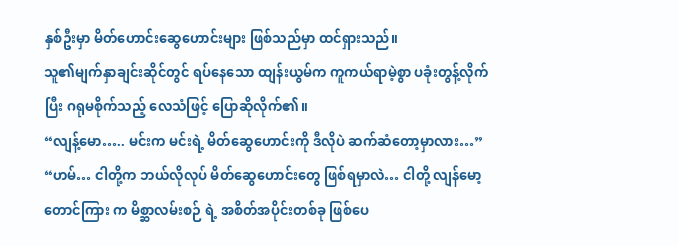နှစ်ဦးမှာ မိတ်ဟောင်းဆွေဟောင်းများ ဖြစ်သည်မှာ ထင်ရှားသည်။
သူ၏မျက်နှာချင်းဆိုင်တွင် ရပ်နေသော ထျန်းယွမ်က ကူကယ်ရာမဲ့စွာ ပခုံးတွန့်လိုက်ပြီး ဂရုမစိုက်သည့် လေသံဖြင့် ပြောဆိုလိုက်၏။
“လျန့်မော….. မင်းက မင်းရဲ့ မိတ်ဆွေဟောင်းကို ဒီလိုပဲ ဆက်ဆံတော့မှာလား…”
“ဟမ်… ငါတို့က ဘယ်လိုလုပ် မိတ်ဆွေဟောင်းတွေ ဖြစ်ရမှာလဲ… ငါတို့ လျန်မော့ တောင်ကြား က မိစ္ဆာလမ်းစဉ် ရဲ့ အစိတ်အပိုင်းတစ်ခု ဖြစ်ပေ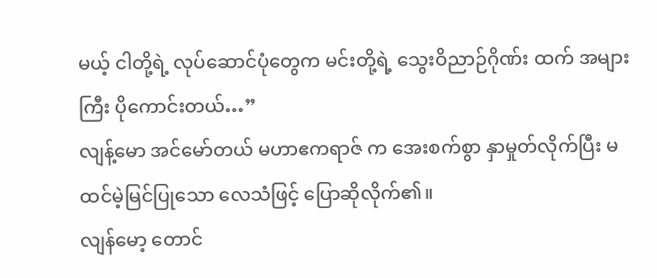မယ့် ငါတို့ရဲ့ လုပ်ဆောင်ပုံတွေက မင်းတို့ရဲ့ သွေးဝိညာဉ်ဂိုဏ်း ထက် အများကြီး ပိုကောင်းတယ်…”
လျန့်မော အင်မော်တယ် မဟာဧကရာဇ် က အေးစက်စွာ နှာမှုတ်လိုက်ပြီး မထင်မဲ့မြင်ပြုသော လေသံဖြင့် ပြောဆိုလိုက်၏။
လျန်မော့ တောင်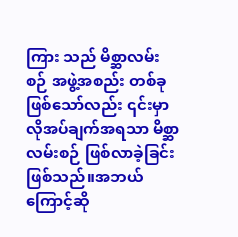ကြား သည် မိစ္ဆာလမ်းစဉ် အဖွဲ့အစည်း တစ်ခု ဖြစ်သော်လည်း ၎င်းမှာ လိုအပ်ချက်အရသာ မိစ္ဆာလမ်းစဉ် ဖြစ်လာခဲ့ခြင်းဖြစ်သည်။အဘယ်ကြောင့်ဆို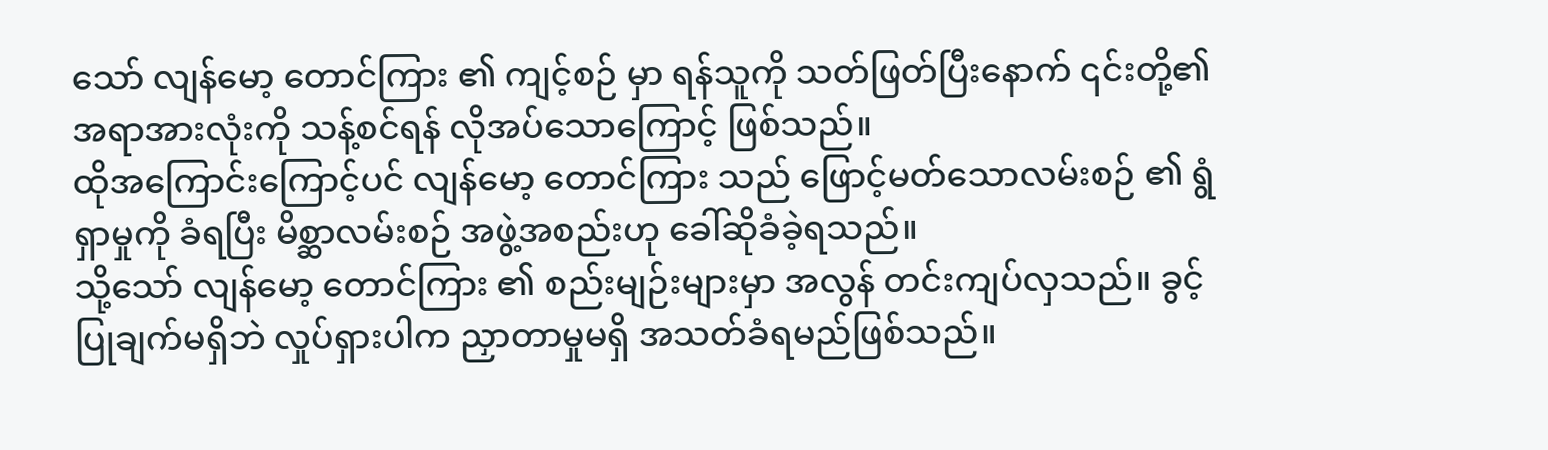သော် လျန်မော့ တောင်ကြား ၏ ကျင့်စဉ် မှာ ရန်သူကို သတ်ဖြတ်ပြီးနောက် ၎င်းတို့၏ အရာအားလုံးကို သန့်စင်ရန် လိုအပ်သောကြောင့် ဖြစ်သည်။
ထိုအကြောင်းကြောင့်ပင် လျန်မော့ တောင်ကြား သည် ဖြောင့်မတ်သောလမ်းစဉ် ၏ ရွံရှာမှုကို ခံရပြီး မိစ္ဆာလမ်းစဉ် အဖွဲ့အစည်းဟု ခေါ်ဆိုခံခဲ့ရသည်။
သို့သော် လျန်မော့ တောင်ကြား ၏ စည်းမျဉ်းများမှာ အလွန် တင်းကျပ်လှသည်။ ခွင့်ပြုချက်မရှိဘဲ လှုပ်ရှားပါက ညှာတာမှုမရှိ အသတ်ခံရမည်ဖြစ်သည်။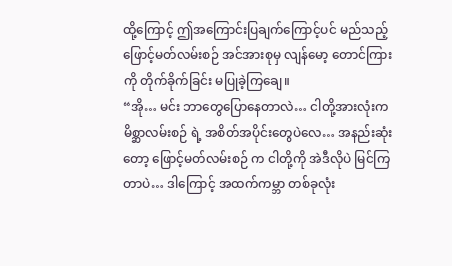ထို့ကြောင့် ဤအကြောင်းပြချက်ကြောင့်ပင် မည်သည့် ဖြောင့်မတ်လမ်းစဉ် အင်အားစုမှ လျန်မော့ တောင်ကြား ကို တိုက်ခိုက်ခြင်း မပြုခဲ့ကြချေ။
“အို… မင်း ဘာတွေပြောနေတာလဲ… ငါတို့အားလုံးက မိစ္ဆာလမ်းစဉ် ရဲ့ အစိတ်အပိုင်းတွေပဲလေ… အနည်းဆုံးတော့ ဖြောင့်မတ်လမ်းစဉ် က ငါတို့ကို အဲဒီလိုပဲ မြင်ကြတာပဲ… ဒါကြောင့် အထက်ကမ္ဘာ တစ်ခုလုံး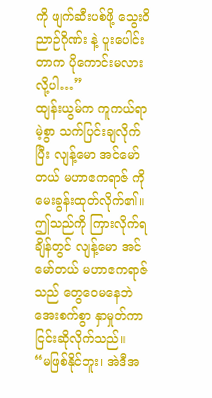ကို ဖျက်ဆီးပစ်ဖို့ သွေးဝိညာဉ်ဂိုဏ်း နဲ့ ပူးပေါင်းတာက ပိုကောင်းမလားလို့ပါ…”
ထျန်းယွမ်က ကူကယ်ရာမဲ့စွာ သက်ပြင်းချလိုက်ပြီး လျန့်မော အင်မော်တယ် မဟာဧကရာဇ် ကို မေးခွန်းထုတ်လိုက်၏။
ဤသည်ကို ကြားလိုက်ရချိန်တွင် လျန့်မော အင်မော်တယ် မဟာဧကရာဇ်သည် တွေဝေမနေဘဲ အေးစက်စွာ နှာမှုတ်ကာ ငြင်းဆိုလိုက်သည်။
“မဖြစ်နိုင်ဘူး၊ အဲဒီအ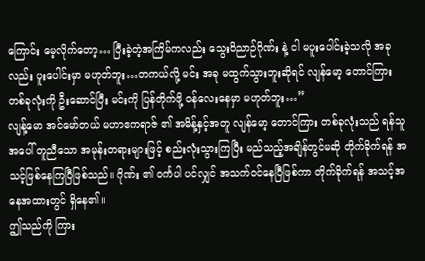ကြောင်း မေ့လိုက်တော့… ပြီးခဲ့တဲ့အကြိမ်ကလည်း သွေးဝိညာဉ်ဂိုဏ်း နဲ့ ငါ မပူးပေါင်းခဲ့သလို အခုလည်း ပူးပေါင်းမှာ မဟုတ်ဘူး…တကယ်လို့ မင်း အခု မထွက်သွားဘူးဆိုရင် လျန်မော့ တောင်ကြား တစ်ခုလုံးကို ဦးဆောင်ပြီး မင်းကို ပြန်တိုက်ဖို့ ဝန်လေးနေမှာ မဟုတ်ဘူး…”
လျန့်မော အင်မော်တယ် မဟာဧကရာဇ် ၏ အမိန့်နှင့်အတူ လျန်မော့ တောင်ကြား တစ်ခုလုံးသည် ရန်သူအပေါ် တူညီသော အမုန်းတရားများဖြင့် စည်းလုံးသွားကြပြီး မည်သည့်အချိန်တွင်မဆို တိုက်ခိုက်ရန် အသင့်ဖြစ်နေကြပြီဖြစ်သည်။ ဂိုဏ်း ၏ ဝင်္ကပါ ပင်လျှင် အသက်ဝင်နေပြီဖြစ်ကာ တိုက်ခိုက်ရန် အသင့်အနေအထားတွင် ရှိနေ၏။
ဤသည်ကို ကြား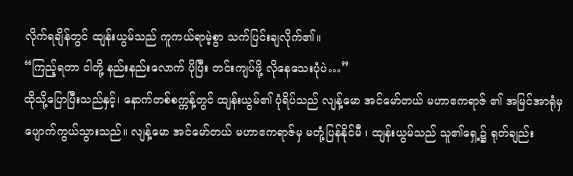လိုက်ရချိန်တွင် ထျန်းယွမ်သည် ကူကယ်ရာမဲ့စွာ သက်ပြင်းချလိုက်၏။
“ကြည့်ရတာ ငါတို့ နည်းနည်းလောက် ပိုပြီး တင်းကျပ်ဖို့ လိုနေသေးပုံပဲ…”
ထိုသို့ပြောပြီးသည်နှင့်၊ နောက်တစ်စက္ကန့်တွင် ထျန်းယွမ်၏ ပုံရိပ်သည် လျန့်မော အင်မော်တယ် မဟာဧကရာဇ် ၏ အမြင်အာရုံမှ ပျောက်ကွယ်သွားသည်။ လျန့်မော အင်မော်တယ် မဟာဧကရာဇ်မှ မတုံ့ပြန်နိုင်မီ ၊ ထျန်းယွမ်သည် သူ၏ရှေ့၌ ရုတ်ချည်း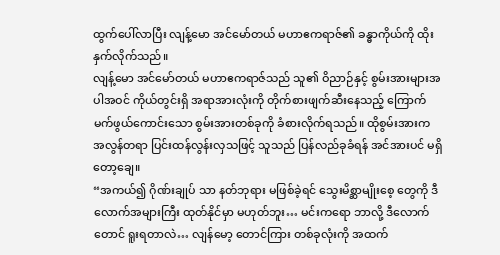ထွက်ပေါ်လာပြီး လျန့်မော အင်မော်တယ် မဟာဧကရာဇ်၏ ခန္ဓာကိုယ်ကို ထိုးနှက်လိုက်သည်။
လျန့်မော အင်မော်တယ် မဟာဧကရာဇ်သည် သူ၏ ဝိညာဉ်နှင့် စွမ်းအားများအပါအဝင် ကိုယ်တွင်းရှိ အရာအားလုံးကို တိုက်စားဖျက်ဆီးနေသည့် ကြောက်မက်ဖွယ်ကောင်းသော စွမ်းအားတစ်ခုကို ခံစားလိုက်ရသည်။ ထိုစွမ်းအားက အလွန်တရာ ပြင်းထန်လွန်းလှသဖြင့် သူသည် ပြန်လည်ခုခံရန် အင်အားပင် မရှိတော့ချေ။
“အကယ်၍ ဂိုဏ်းချုပ် သာ နတ်ဘုရား မဖြစ်ခဲ့ရင် သွေးမိစ္ဆာမျိုးစေ့ တွေကို ဒီလောက်အများကြီး ထုတ်နိုင်မှာ မဟုတ်ဘူး… မင်းကရော ဘာလို့ ဒီလောက်တောင် ရူးရတာလဲ… လျန်မော့ တောင်ကြား တစ်ခုလုံးကို အထက်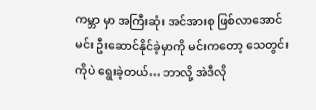ကမ္ဘာ မှာ အကြီးဆုံး အင်အားစု ဖြစ်လာအောင် မင်း ဦးဆောင်နိုင်ခဲ့မှာကို မင်းကတော့ သေတွင်းကိုပဲ ရွေးခဲ့တယ်… ဘာလို့ အဲဒီလို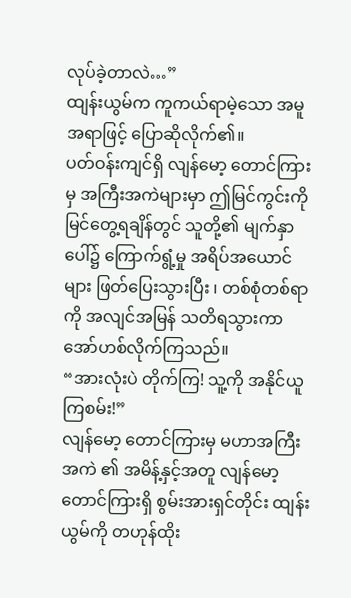လုပ်ခဲ့တာလဲ…”
ထျန်းယွမ်က ကူကယ်ရာမဲ့သော အမူအရာဖြင့် ပြောဆိုလိုက်၏။
ပတ်ဝန်းကျင်ရှိ လျန်မော့ တောင်ကြား မှ အကြီးအကဲများမှာ ဤမြင်ကွင်းကို မြင်တွေ့ရချိန်တွင် သူတို့၏ မျက်နှာပေါ်၌ ကြောက်ရွံ့မှု အရိပ်အယောင်များ ဖြတ်ပြေးသွားပြီး ၊ တစ်စုံတစ်ရာကို အလျင်အမြန် သတိရသွားကာ အော်ဟစ်လိုက်ကြသည်။
“အားလုံးပဲ တိုက်ကြ! သူ့ကို အနိုင်ယူကြစမ်း!”
လျန်မော့ တောင်ကြားမှ မဟာအကြီးအကဲ ၏ အမိန့်နှင့်အတူ လျန်မော့ တောင်ကြားရှိ စွမ်းအားရှင်တိုင်း ထျန်းယွမ်ကို တဟုန်ထိုး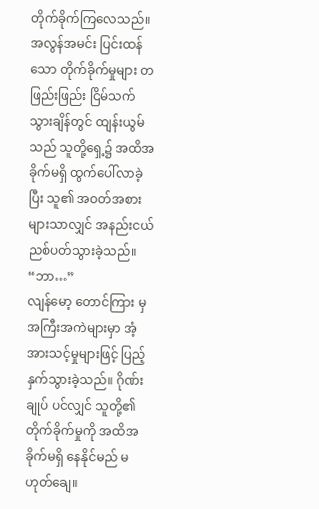တိုက်ခိုက်ကြလေသည်။
အလွန်အမင်း ပြင်းထန်သော တိုက်ခိုက်မှုများ တဖြည်းဖြည်း ငြိမ်သက်သွားချိန်တွင် ထျန်းယွမ်သည် သူတို့ရှေ့၌ အထိအခိုက်မရှိ ထွက်ပေါ်လာခဲ့ပြီး သူ၏ အဝတ်အစားများသာလျှင် အနည်းငယ် ညစ်ပတ်သွားခဲ့သည်။
“ဘာ…”
လျန်မော့ တောင်ကြား မှ အကြီးအကဲများမှာ အံ့အားသင့်မှုများဖြင့် ပြည့်နှက်သွားခဲ့သည်။ ဂိုဏ်းချုပ် ပင်လျှင် သူတို့၏ တိုက်ခိုက်မှုကို အထိအခိုက်မရှိ နေနိုင်မည် မဟုတ်ချေ။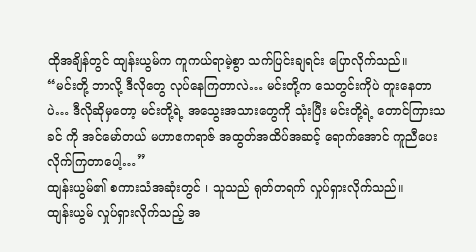ထိုအချိန်တွင် ထျန်းယွမ်က ကူကယ်ရာမဲ့စွာ သက်ပြင်းချရင်း ပြောလိုက်သည်။
“မင်းတို့ ဘာလို့ ဒီလိုတွေ လုပ်နေကြတာလဲ… မင်းတို့က သေတွင်းကိုပဲ တူးနေတာပဲ… ဒီလိုဆိုမှတော့ မင်းတို့ရဲ့ အသွေးအသားတွေကို သုံးပြီး မင်းတို့ရဲ့ တောင်ကြားသခင် ကို အင်မော်တယ် မဟာဧကရာဇ် အထွတ်အထိပ်အဆင့် ရောက်အောင် ကူညီပေးလိုက်ကြတာပေါ့…”
ထျန်းယွမ်၏ စကားသံအဆုံးတွင် ၊ သူသည် ရုတ်တရက် လှုပ်ရှားလိုက်သည်။
ထျန်းယွမ် လှုပ်ရှားလိုက်သည့် အ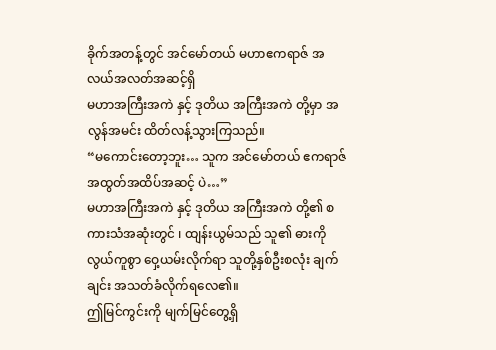ခိုက်အတန့်တွင် အင်မော်တယ် မဟာဧကရာဇ် အလယ်အလတ်အဆင့်ရှိ
မဟာအကြီးအကဲ နှင့် ဒုတိယ အကြီးအကဲ တို့မှာ အလွန်အမင်း ထိတ်လန့်သွားကြသည်။
“မကောင်းတော့ဘူး… သူက အင်မော်တယ် ဧကရာဇ် အထွတ်အထိပ်အဆင့် ပဲ…”
မဟာအကြီးအကဲ နှင့် ဒုတိယ အကြီးအကဲ တို့၏ စကားသံအဆုံးတွင် ၊ ထျန်းယွမ်သည် သူ၏ ဓားကို လွယ်ကူစွာ ဝှေ့ယမ်းလိုက်ရာ သူတို့နှစ်ဦးစလုံး ချက်ချင်း အသတ်ခံလိုက်ရလေ၏။
ဤမြင်ကွင်းကို မျက်မြင်တွေ့ရှိ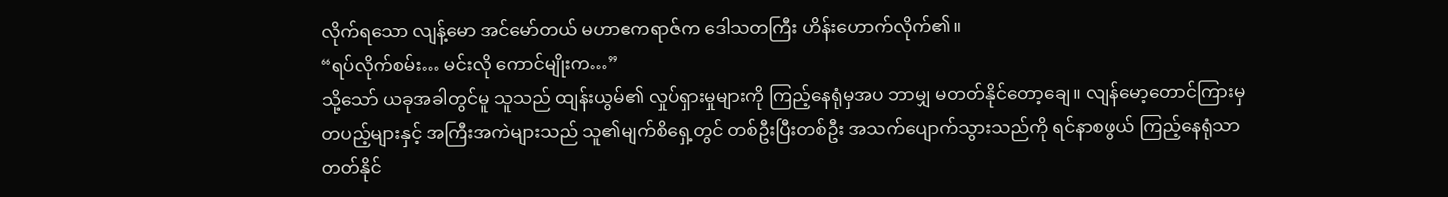လိုက်ရသော လျန့်မော အင်မော်တယ် မဟာဧကရာဇ်က ဒေါသတကြီး ဟိန်းဟောက်လိုက်၏။
“ရပ်လိုက်စမ်း… မင်းလို ကောင်မျိုးက…”
သို့သော် ယခုအခါတွင်မူ သူသည် ထျန်းယွမ်၏ လှုပ်ရှားမှုများကို ကြည့်နေရုံမှအပ ဘာမျှ မတတ်နိုင်တော့ချေ။ လျန်မော့တောင်ကြားမှ တပည့်များနှင့် အကြီးအကဲများသည် သူ၏မျက်စိရှေ့တွင် တစ်ဦးပြီးတစ်ဦး အသက်ပျောက်သွားသည်ကို ရင်နာစဖွယ် ကြည့်နေရုံသာ တတ်နိုင်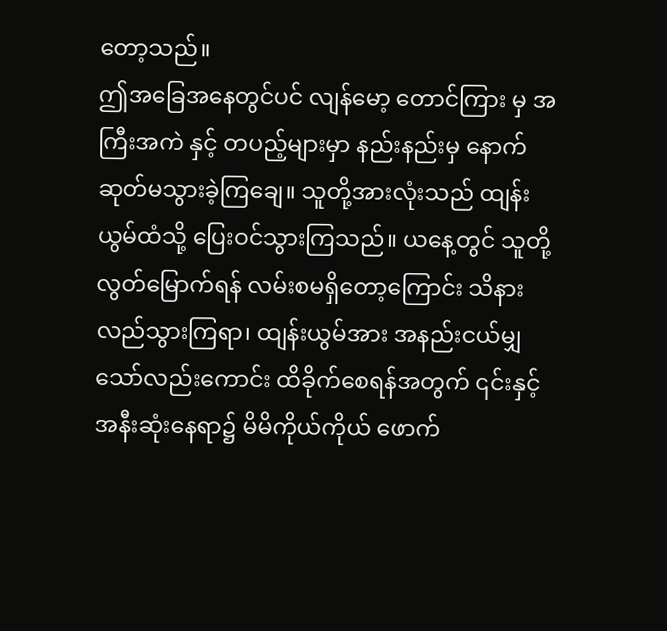တော့သည်။
ဤအခြေအနေတွင်ပင် လျန်မော့ တောင်ကြား မှ အကြီးအကဲ နှင့် တပည့်များမှာ နည်းနည်းမှ နောက်ဆုတ်မသွားခဲ့ကြချေ။ သူတို့အားလုံးသည် ထျန်းယွမ်ထံသို့ ပြေးဝင်သွားကြသည်။ ယနေ့တွင် သူတို့ လွတ်မြောက်ရန် လမ်းစမရှိတော့ကြောင်း သိနားလည်သွားကြရာ၊ ထျန်းယွမ်အား အနည်းငယ်မျှသော်လည်းကောင်း ထိခိုက်စေရန်အတွက် ၎င်းနှင့် အနီးဆုံးနေရာ၌ မိမိကိုယ်ကိုယ် ဖောက်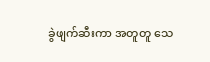ခွဲဖျက်ဆီးကာ အတူတူ သေ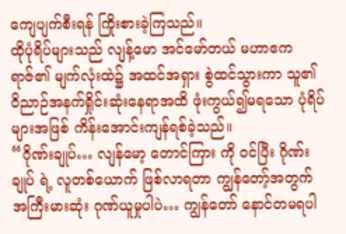ကျေပျက်စီးရန် ကြိုးစားခဲ့ကြသည်။
ထိုပုံရိပ်များသည် လျန့်မော အင်မော်တယ် မဟာဧကရာဇ်၏ မျက်လုံးထဲ၌ အထင်အရှား စွဲထင်သွားကာ သူ၏ ဝိညာဉ်အနက်ရှိုင်းဆုံးနေရာအထိ ဖုံးကွယ်၍မရသော ပုံရိပ်များအဖြစ် ကိန်းအောင်းကျန်ရစ်ခဲ့သည်။
“ဂိုဏ်းချုပ်… လျန်မော့ တောင်ကြား ကို ဝင်ပြီး ဂိုဏ်းချုပ် ရဲ့ လူတစ်ယောက် ဖြစ်လာရတာ ကျွန်တော့်အတွက် အကြီးမားဆုံး ဂုဏ်ယူမှုပါပဲ… ကျွန်တော် နောင်တမရပါ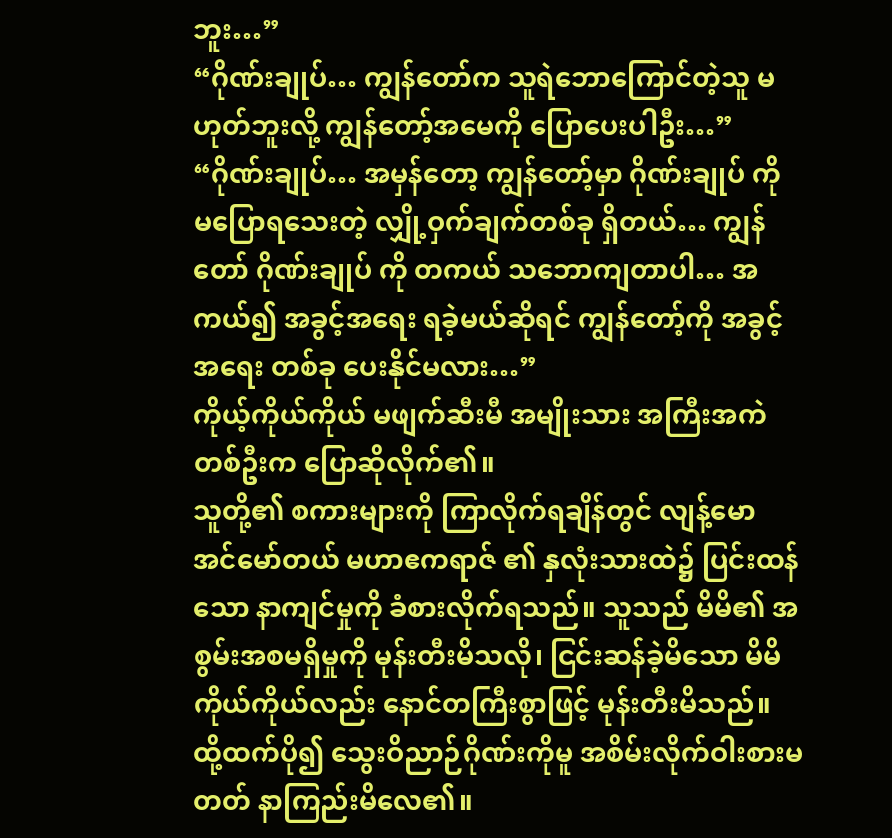ဘူး…”
“ဂိုဏ်းချုပ်… ကျွန်တော်က သူရဲဘောကြောင်တဲ့သူ မဟုတ်ဘူးလို့ ကျွန်တော့်အမေကို ပြောပေးပါဦး…”
“ဂိုဏ်းချုပ်… အမှန်တော့ ကျွန်တော့်မှာ ဂိုဏ်းချုပ် ကို မပြောရသေးတဲ့ လျှို့ဝှက်ချက်တစ်ခု ရှိတယ်… ကျွန်တော် ဂိုဏ်းချုပ် ကို တကယ် သဘောကျတာပါ… အကယ်၍ အခွင့်အရေး ရခဲ့မယ်ဆိုရင် ကျွန်တော့်ကို အခွင့်အရေး တစ်ခု ပေးနိုင်မလား…”
ကိုယ့်ကိုယ်ကိုယ် မဖျက်ဆီးမီ အမျိုးသား အကြီးအကဲ တစ်ဦးက ပြောဆိုလိုက်၏။
သူတို့၏ စကားများကို ကြာလိုက်ရချိန်တွင် လျန့်မော အင်မော်တယ် မဟာဧကရာဇ် ၏ နှလုံးသားထဲ၌ ပြင်းထန်သော နာကျင်မှုကို ခံစားလိုက်ရသည်။ သူသည် မိမိ၏ အစွမ်းအစမရှိမှုကို မုန်းတီးမိသလို၊ ငြင်းဆန်ခဲ့မိသော မိမိကိုယ်ကိုယ်လည်း နောင်တကြီးစွာဖြင့် မုန်းတီးမိသည်။
ထို့ထက်ပို၍ သွေးဝိညာဉ်ဂိုဏ်းကိုမူ အစိမ်းလိုက်ဝါးစားမတတ် နာကြည်းမိလေ၏။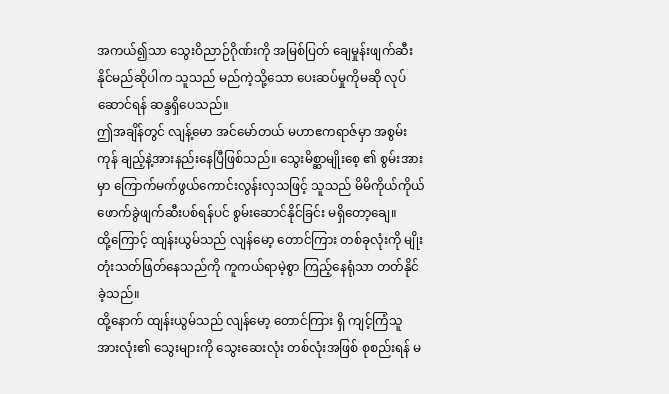အကယ်၍သာ သွေးဝိညာဉ်ဂိုဏ်းကို အမြစ်ပြတ် ချေမှုန်းဖျက်ဆီးနိုင်မည်ဆိုပါက သူသည် မည်ကဲ့သို့သော ပေးဆပ်မှုကိုမဆို လုပ်ဆောင်ရန် ဆန္ဒရှိပေသည်။
ဤအချိန်တွင် လျန့်မော အင်မော်တယ် မဟာဧကရာဇ်မှာ အစွမ်းကုန် ချည့်နဲ့အားနည်းနေပြီဖြစ်သည်။ သွေးမိစ္ဆာမျိုးစေ့ ၏ စွမ်းအားမှာ ကြောက်မက်ဖွယ်ကောင်းလွန်းလှသဖြင့် သူသည် မိမိကိုယ်ကိုယ် ဖောက်ခွဲဖျက်ဆီးပစ်ရန်ပင် စွမ်းဆောင်နိုင်ခြင်း မရှိတော့ချေ။
ထို့ကြောင့် ထျန်းယွမ်သည် လျန်မော့ တောင်ကြား တစ်ခုလုံးကို မျိုးတုံးသတ်ဖြတ်နေသည်ကို ကူကယ်ရာမဲ့စွာ ကြည့်နေရုံသာ တတ်နိုင်ခဲ့သည်။
ထို့နောက် ထျန်းယွမ်သည် လျန်မော့ တောင်ကြား ရှိ ကျင့်ကြံသူ အားလုံး၏ သွေးများကို သွေးဆေးလုံး တစ်လုံးအဖြစ် စုစည်းရန် မ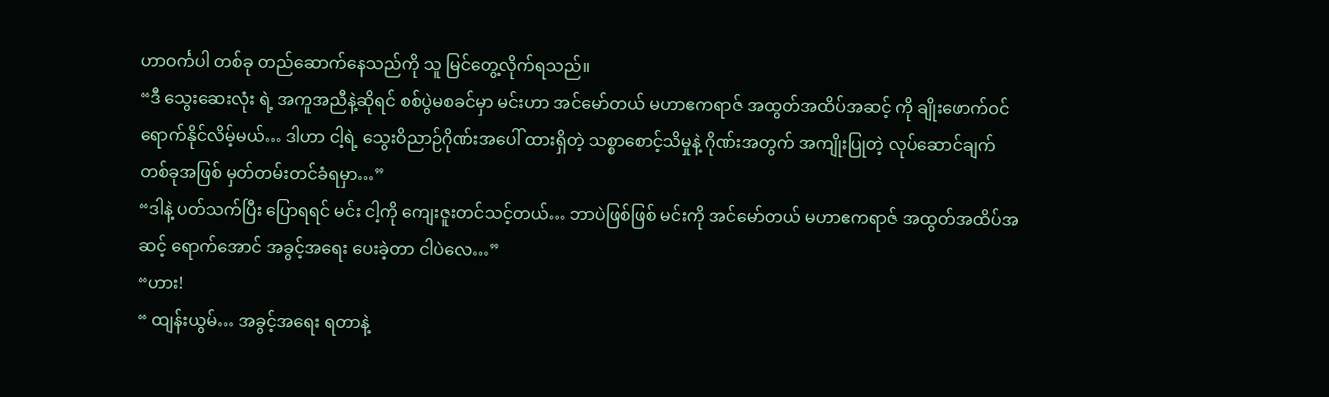ဟာဝင်္ကပါ တစ်ခု တည်ဆောက်နေသည်ကို သူ မြင်တွေ့လိုက်ရသည်။
“ဒီ သွေးဆေးလုံး ရဲ့ အကူအညီနဲ့ဆိုရင် စစ်ပွဲမစခင်မှာ မင်းဟာ အင်မော်တယ် မဟာဧကရာဇ် အထွတ်အထိပ်အဆင့် ကို ချိုးဖောက်ဝင်ရောက်နိုင်လိမ့်မယ်… ဒါဟာ ငါ့ရဲ့ သွေးဝိညာဉ်ဂိုဏ်းအပေါ် ထားရှိတဲ့ သစ္စာစောင့်သိမှုနဲ့ ဂိုဏ်းအတွက် အကျိုးပြုတဲ့ လုပ်ဆောင်ချက်တစ်ခုအဖြစ် မှတ်တမ်းတင်ခံရမှာ…”
“ဒါနဲ့ ပတ်သက်ပြီး ပြောရရင် မင်း ငါ့ကို ကျေးဇူးတင်သင့်တယ်… ဘာပဲဖြစ်ဖြစ် မင်းကို အင်မော်တယ် မဟာဧကရာဇ် အထွတ်အထိပ်အဆင့် ရောက်အောင် အခွင့်အရေး ပေးခဲ့တာ ငါပဲလေ…”
“ဟား!
“ ထျန်းယွမ်… အခွင့်အရေး ရတာနဲ့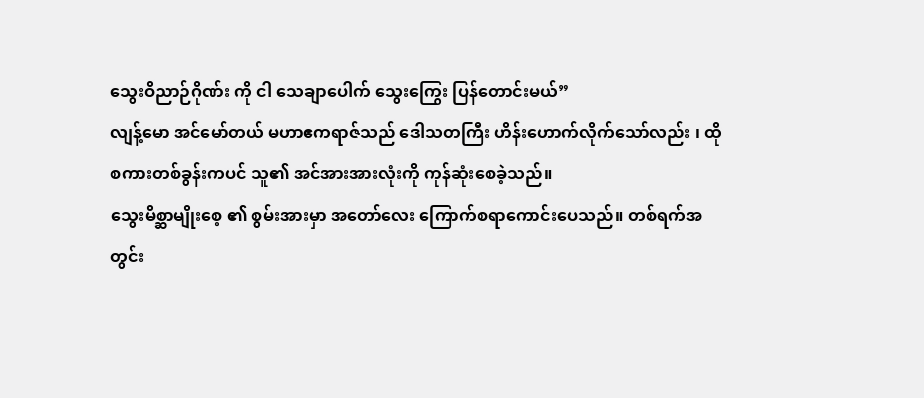သွေးဝိညာဉ်ဂိုဏ်း ကို ငါ သေချာပေါက် သွေးကြွေး ပြန်တောင်းမယ်”
လျန့်မော အင်မော်တယ် မဟာဧကရာဇ်သည် ဒေါသတကြီး ဟိန်းဟောက်လိုက်သော်လည်း ၊ ထိုစကားတစ်ခွန်းကပင် သူ၏ အင်အားအားလုံးကို ကုန်ဆုံးစေခဲ့သည်။
သွေးမိစ္ဆာမျိုးစေ့ ၏ စွမ်းအားမှာ အတော်လေး ကြောက်စရာကောင်းပေသည်။ တစ်ရက်အတွင်း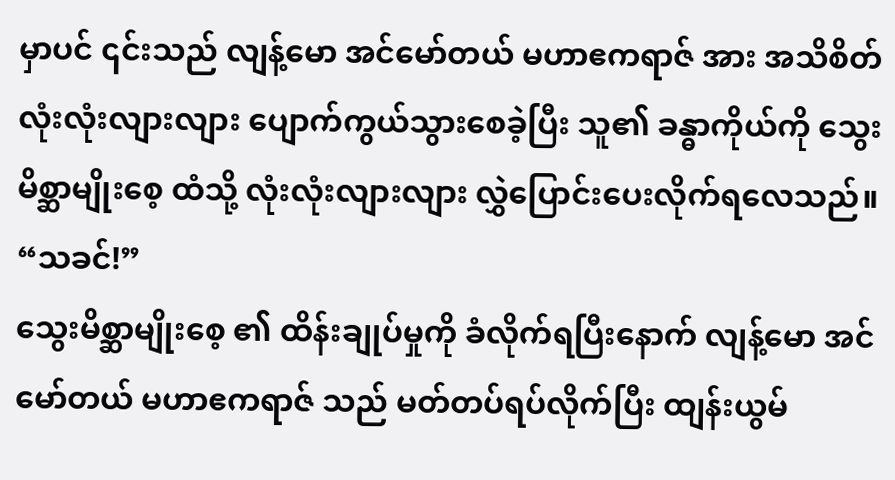မှာပင် ၎င်းသည် လျန့်မော အင်မော်တယ် မဟာဧကရာဇ် အား အသိစိတ် လုံးလုံးလျားလျား ပျောက်ကွယ်သွားစေခဲ့ပြီး သူ၏ ခန္ဓာကိုယ်ကို သွေးမိစ္ဆာမျိုးစေ့ ထံသို့ လုံးလုံးလျားလျား လွှဲပြောင်းပေးလိုက်ရလေသည်။
“သခင်!”
သွေးမိစ္ဆာမျိုးစေ့ ၏ ထိန်းချုပ်မှုကို ခံလိုက်ရပြီးနောက် လျန့်မော အင်မော်တယ် မဟာဧကရာဇ် သည် မတ်တပ်ရပ်လိုက်ပြီး ထျန်းယွမ်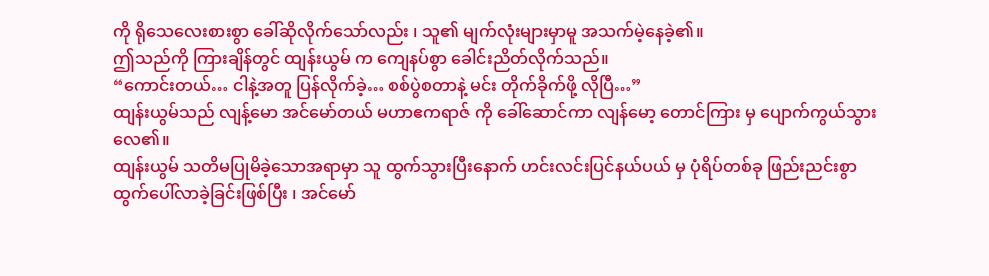ကို ရိုသေလေးစားစွာ ခေါ်ဆိုလိုက်သော်လည်း ၊ သူ၏ မျက်လုံးများမှာမူ အသက်မဲ့နေခဲ့၏။
ဤသည်ကို ကြားချိန်တွင် ထျန်းယွမ် က ကျေနပ်စွာ ခေါင်းညိတ်လိုက်သည်။
“ကောင်းတယ်… ငါနဲ့အတူ ပြန်လိုက်ခဲ့… စစ်ပွဲစတာနဲ့ မင်း တိုက်ခိုက်ဖို့ လိုပြီ…”
ထျန်းယွမ်သည် လျန့်မော အင်မော်တယ် မဟာဧကရာဇ် ကို ခေါ်ဆောင်ကာ လျန်မော့ တောင်ကြား မှ ပျောက်ကွယ်သွားလေ၏။
ထျန်းယွမ် သတိမပြုမိခဲ့သောအရာမှာ သူ ထွက်သွားပြီးနောက် ဟင်းလင်းပြင်နယ်ပယ် မှ ပုံရိပ်တစ်ခု ဖြည်းညင်းစွာ ထွက်ပေါ်လာခဲ့ခြင်းဖြစ်ပြီး ၊ အင်မော်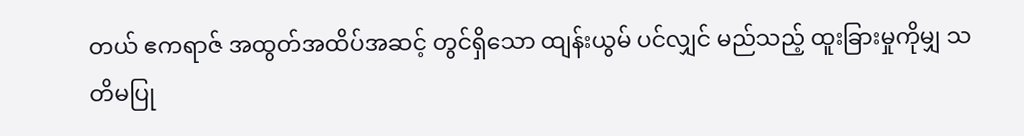တယ် ဧကရာဇ် အထွတ်အထိပ်အဆင့် တွင်ရှိသော ထျန်းယွမ် ပင်လျှင် မည်သည့် ထူးခြားမှုကိုမျှ သတိမပြု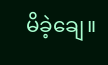မိခဲ့ချေ။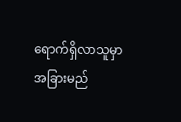ရောက်ရှိလာသူမှာ အခြားမည်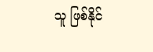သူ ဖြစ်နိုင်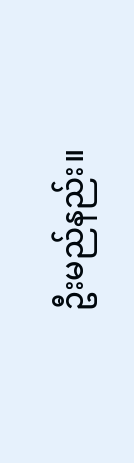ဦးမည်နည်း။